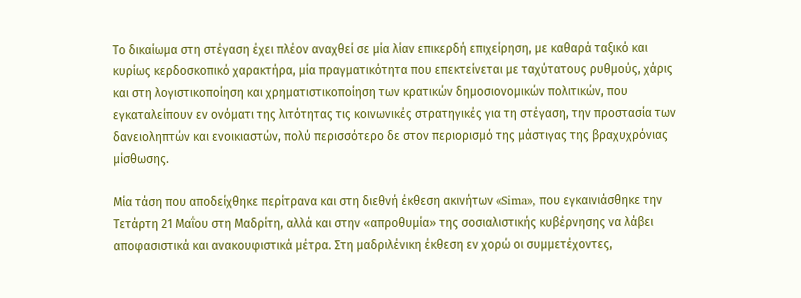Το δικαίωμα στη στέγαση έχει πλέον αναχθεί σε μία λίαν επικερδή επιχείρηση, με καθαρά ταξικό και κυρίως κερδοσκοπικό χαρακτήρα, μία πραγματικότητα που επεκτείνεται με ταχύτατους ρυθμούς, χάρις και στη λογιστικοποίηση και χρηματιστικοποίηση των κρατικών δημοσιονομικών πολιτικών, που εγκαταλείπουν εν ονόματι της λιτότητας τις κοινωνικές στρατηγικές για τη στέγαση, την προστασία των δανειοληπτών και ενοικιαστών, πολύ περισσότερο δε στον περιορισμό της μάστιγας της βραχυχρόνιας μίσθωσης.

Μία τάση που αποδείχθηκε περίτρανα και στη διεθνή έκθεση ακινήτων «Sima», που εγκαινιάσθηκε την Τετάρτη 21 Μαΐου στη Μαδρίτη, αλλά και στην «απροθυμία» της σοσιαλιστικής κυβέρνησης να λάβει αποφασιστικά και ανακουφιστικά μέτρα. Στη μαδριλένικη έκθεση εν χορώ οι συμμετέχοντες,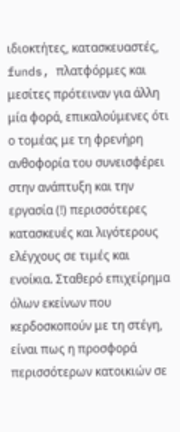ιδιοκτήτες, κατασκευαστές, funds, πλατφόρμες και μεσίτες πρότειναν για άλλη μία φορά, επικαλούμενες ότι ο τομέας με τη φρενήρη ανθοφορία του συνεισφέρει στην ανάπτυξη και την εργασία (!) περισσότερες κατασκευές και λιγότερους ελέγχους σε τιμές και ενοίκια. Σταθερό επιχείρημα όλων εκείνων που κερδοσκοπούν με τη στέγη, είναι πως η προσφορά περισσότερων κατοικιών σε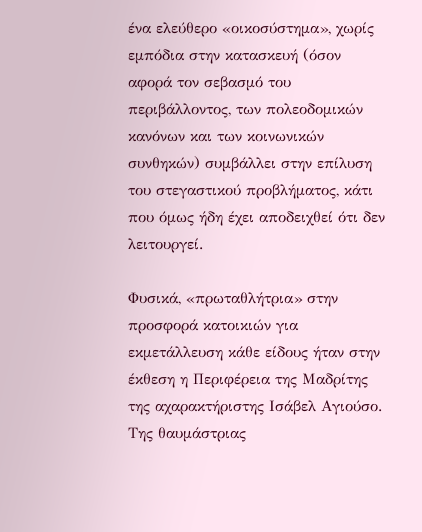ένα ελεύθερο «οικοσύστημα», χωρίς εμπόδια στην κατασκευή (όσον αφορά τον σεβασμό του περιβάλλοντος, των πολεοδομικών κανόνων και των κοινωνικών συνθηκών) συμβάλλει στην επίλυση του στεγαστικού προβλήματος, κάτι που όμως ήδη έχει αποδειχθεί ότι δεν λειτουργεί.

Φυσικά, «πρωταθλήτρια» στην προσφορά κατοικιών για εκμετάλλευση κάθε είδους ήταν στην έκθεση η Περιφέρεια της Μαδρίτης της αχαρακτήριστης Ισάβελ Αγιούσο. Της θαυμάστριας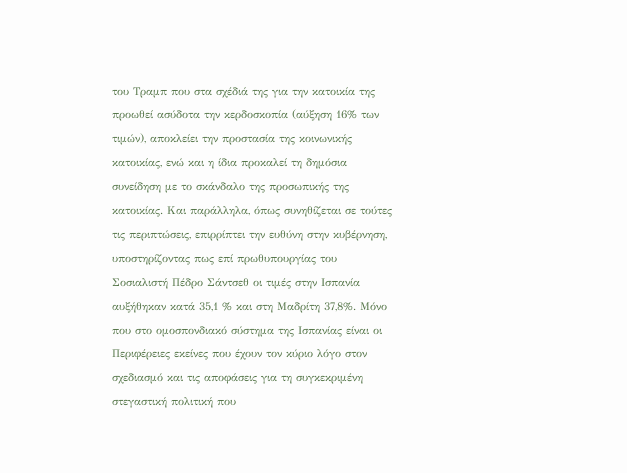του Τραμπ που στα σχέδιά της για την κατοικία της προωθεί ασύδοτα την κερδοσκοπία (αύξηση 16% των τιμών), αποκλείει την προστασία της κοινωνικής κατοικίας, ενώ και η ίδια προκαλεί τη δημόσια συνείδηση με το σκάνδαλο της προσωπικής της κατοικίας. Και παράλληλα, όπως συνηθίζεται σε τούτες τις περιπτώσεις, επιρρίπτει την ευθύνη στην κυβέρνηση, υποστηρίζοντας πως επί πρωθυπουργίας του Σοσιαλιστή Πέδρο Σάντσεθ οι τιμές στην Ισπανία αυξήθηκαν κατά 35,1 % και στη Μαδρίτη 37,8%. Μόνο που στο ομοσπονδιακό σύστημα της Ισπανίας είναι οι Περιφέρειες εκείνες που έχουν τον κύριο λόγο στον σχεδιασμό και τις αποφάσεις για τη συγκεκριμένη στεγαστική πολιτική που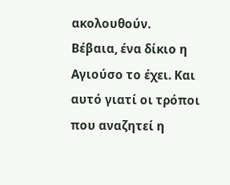ακολουθούν.
Βέβαια, ένα δίκιο η Αγιούσο το έχει. Και αυτό γιατί οι τρόποι που αναζητεί η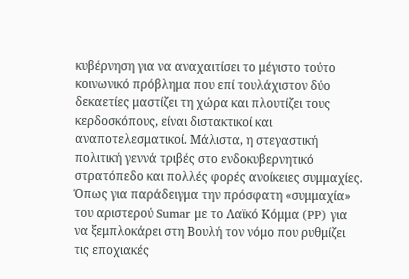κυβέρνηση για να αναχαιτίσει το μέγιστο τούτο κοινωνικό πρόβλημα που επί τουλάχιστον δύο δεκαετίες μαστίζει τη χώρα και πλουτίζει τους κερδοσκόπους, είναι διστακτικοί και αναποτελεσματικοί. Μάλιστα, η στεγαστική πολιτική γεννά τριβές στο ενδοκυβερνητικό στρατόπεδο και πολλές φορές ανοίκειες συμμαχίες. Όπως για παράδειγμα την πρόσφατη «συμμαχία» του αριστερού Sumar με το Λαϊκό Κόμμα (PP) για να ξεμπλοκάρει στη Βουλή τον νόμο που ρυθμίζει τις εποχιακές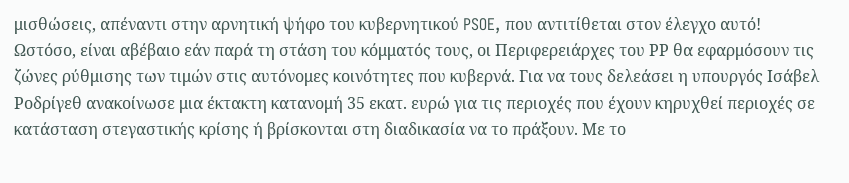μισθώσεις, απέναντι στην αρνητική ψήφο του κυβερνητικού PSOE, που αντιτίθεται στον έλεγχο αυτό! Ωστόσο, είναι αβέβαιο εάν παρά τη στάση του κόμματός τους, οι Περιφερειάρχες του ΡΡ θα εφαρμόσουν τις ζώνες ρύθμισης των τιμών στις αυτόνομες κοινότητες που κυβερνά. Για να τους δελεάσει η υπουργός Ισάβελ Ροδρίγεθ ανακοίνωσε μια έκτακτη κατανομή 35 εκατ. ευρώ για τις περιοχές που έχουν κηρυχθεί περιοχές σε κατάσταση στεγαστικής κρίσης ή βρίσκονται στη διαδικασία να το πράξουν. Με το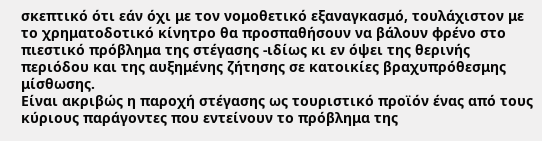σκεπτικό ότι εάν όχι με τον νομοθετικό εξαναγκασμό, τουλάχιστον με το χρηματοδοτικό κίνητρο θα προσπαθήσουν να βάλουν φρένο στο πιεστικό πρόβλημα της στέγασης -ιδίως κι εν όψει της θερινής περιόδου και της αυξημένης ζήτησης σε κατοικίες βραχυπρόθεσμης μίσθωσης.
Είναι ακριβώς η παροχή στέγασης ως τουριστικό προϊόν ένας από τους κύριους παράγοντες που εντείνουν το πρόβλημα της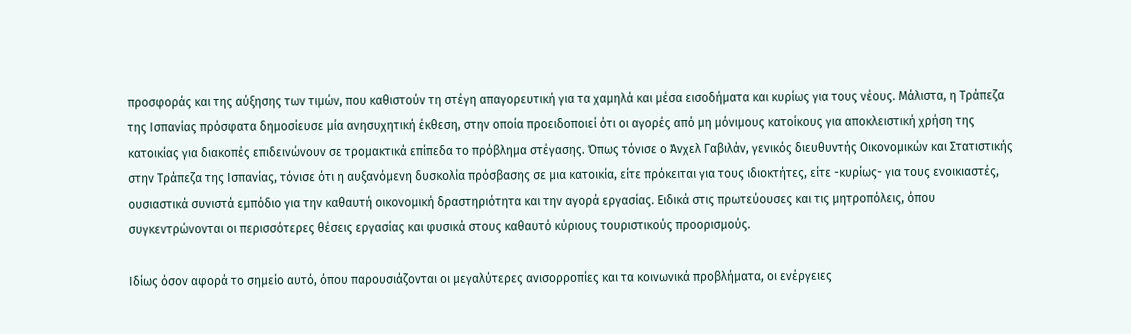προσφοράς και της αύξησης των τιμών, που καθιστούν τη στέγη απαγορευτική για τα χαμηλά και μέσα εισοδήματα και κυρίως για τους νέους. Μάλιστα, η Τράπεζα της Ισπανίας πρόσφατα δημοσίευσε μία ανησυχητική έκθεση, στην οποία προειδοποιεί ότι οι αγορές από μη μόνιμους κατοίκους για αποκλειστική χρήση της κατοικίας για διακοπές επιδεινώνουν σε τρομακτικά επίπεδα το πρόβλημα στέγασης. Όπως τόνισε ο Άνχελ Γαβιλάν, γενικός διευθυντής Οικονομικών και Στατιστικής στην Τράπεζα της Ισπανίας, τόνισε ότι η αυξανόμενη δυσκολία πρόσβασης σε μια κατοικία, είτε πρόκειται για τους ιδιοκτήτες, είτε -κυρίως- για τους ενοικιαστές, ουσιαστικά συνιστά εμπόδιο για την καθαυτή οικονομική δραστηριότητα και την αγορά εργασίας. Ειδικά στις πρωτεύουσες και τις μητροπόλεις, όπου συγκεντρώνονται οι περισσότερες θέσεις εργασίας και φυσικά στους καθαυτό κύριους τουριστικούς προορισμούς.

Ιδίως όσον αφορά το σημείο αυτό, όπου παρουσιάζονται οι μεγαλύτερες ανισορροπίες και τα κοινωνικά προβλήματα, οι ενέργειες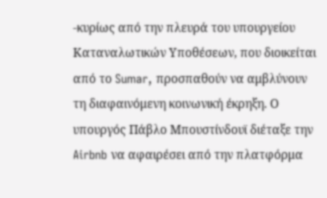-κυρίως από την πλευρά του υπουργείου Καταναλωτικών Υποθέσεων, που διοικείται από το Sumar, προσπαθούν να αμβλύνουν τη διαφαινόμενη κοινωνική έκρηξη. Ο υπουργός Πάβλο Μπουστίνδουϊ διέταξε την Airbnb να αφαιρέσει από την πλατφόρμα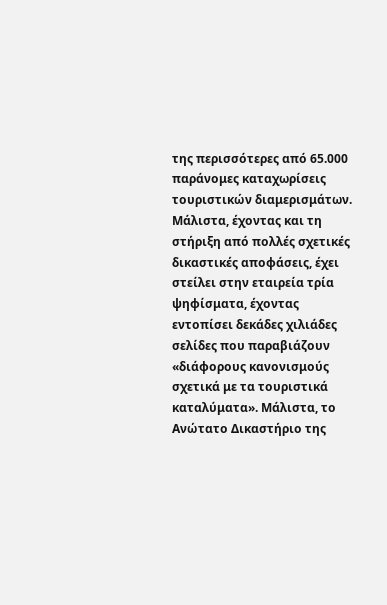της περισσότερες από 65.000 παράνομες καταχωρίσεις τουριστικών διαμερισμάτων. Μάλιστα, έχοντας και τη στήριξη από πολλές σχετικές δικαστικές αποφάσεις, έχει στείλει στην εταιρεία τρία ψηφίσματα, έχοντας εντοπίσει δεκάδες χιλιάδες σελίδες που παραβιάζουν «διάφορους κανονισμούς σχετικά με τα τουριστικά καταλύματα». Μάλιστα, το Ανώτατο Δικαστήριο της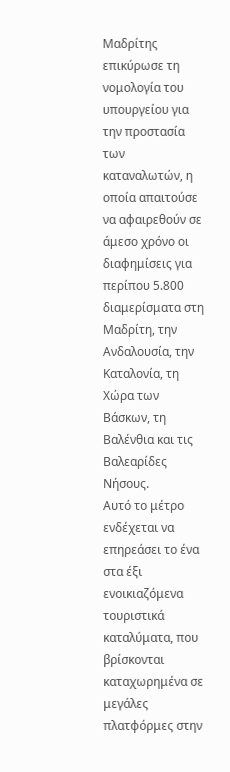Μαδρίτης επικύρωσε τη νομολογία του υπουργείου για την προστασία των καταναλωτών, η οποία απαιτούσε να αφαιρεθούν σε άμεσο χρόνο οι διαφημίσεις για περίπου 5.800 διαμερίσματα στη Μαδρίτη, την Ανδαλουσία, την Καταλονία, τη Χώρα των Βάσκων, τη Βαλένθια και τις Βαλεαρίδες Νήσους.
Αυτό το μέτρο ενδέχεται να επηρεάσει το ένα στα έξι ενοικιαζόμενα τουριστικά καταλύματα, που βρίσκονται καταχωρημένα σε μεγάλες πλατφόρμες στην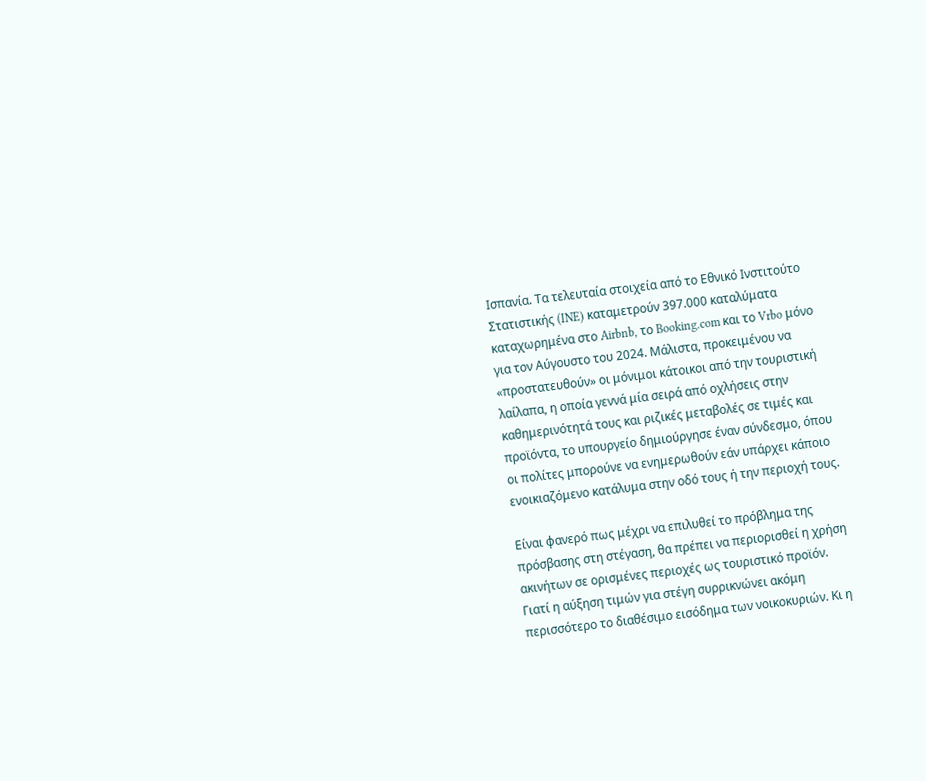Ισπανία. Τα τελευταία στοιχεία από το Εθνικό Ινστιτούτο Στατιστικής (INE) καταμετρούν 397.000 καταλύματα καταχωρημένα στο Airbnb, το Booking.com και το Vrbo μόνο για τον Αύγουστο του 2024. Μάλιστα, προκειμένου να «προστατευθούν» οι μόνιμοι κάτοικοι από την τουριστική λαίλαπα, η οποία γεννά μία σειρά από οχλήσεις στην καθημερινότητά τους και ριζικές μεταβολές σε τιμές και προϊόντα, το υπουργείο δημιούργησε έναν σύνδεσμο, όπου οι πολίτες μπορούνε να ενημερωθούν εάν υπάρχει κάποιο ενοικιαζόμενο κατάλυμα στην οδό τους ή την περιοχή τους.

Είναι φανερό πως μέχρι να επιλυθεί το πρόβλημα της πρόσβασης στη στέγαση, θα πρέπει να περιορισθεί η χρήση ακινήτων σε ορισμένες περιοχές ως τουριστικό προϊόν. Γιατί η αύξηση τιμών για στέγη συρρικνώνει ακόμη περισσότερο το διαθέσιμο εισόδημα των νοικοκυριών. Κι η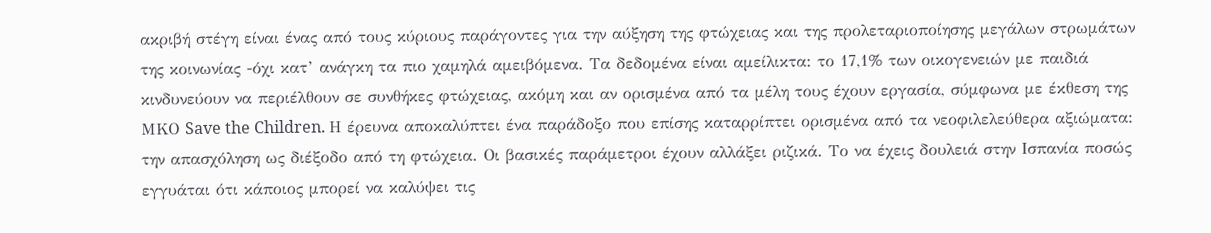ακριβή στέγη είναι ένας από τους κύριους παράγοντες για την αύξηση της φτώχειας και της προλεταριοποίησης μεγάλων στρωμάτων της κοινωνίας -όχι κατ’ ανάγκη τα πιο χαμηλά αμειβόμενα. Τα δεδομένα είναι αμείλικτα: το 17,1% των οικογενειών με παιδιά κινδυνεύουν να περιέλθουν σε συνθήκες φτώχειας, ακόμη και αν ορισμένα από τα μέλη τους έχουν εργασία, σύμφωνα με έκθεση της ΜΚΟ Save the Children. Η έρευνα αποκαλύπτει ένα παράδοξο που επίσης καταρρίπτει ορισμένα από τα νεοφιλελεύθερα αξιώματα: την απασχόληση ως διέξοδο από τη φτώχεια. Οι βασικές παράμετροι έχουν αλλάξει ριζικά. Το να έχεις δουλειά στην Ισπανία ποσώς εγγυάται ότι κάποιος μπορεί να καλύψει τις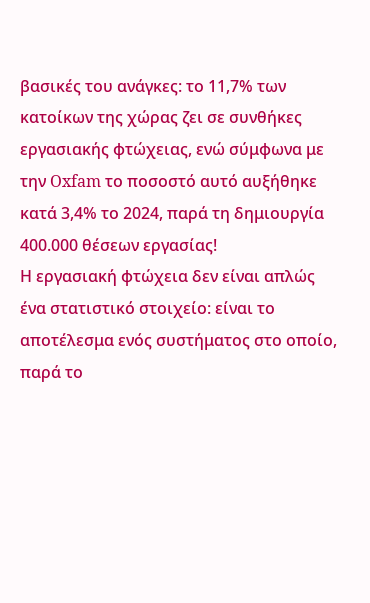βασικές του ανάγκες: το 11,7% των κατοίκων της χώρας ζει σε συνθήκες εργασιακής φτώχειας, ενώ σύμφωνα με την Oxfam το ποσοστό αυτό αυξήθηκε κατά 3,4% το 2024, παρά τη δημιουργία 400.000 θέσεων εργασίας!
Η εργασιακή φτώχεια δεν είναι απλώς ένα στατιστικό στοιχείο: είναι το αποτέλεσμα ενός συστήματος στο οποίο, παρά το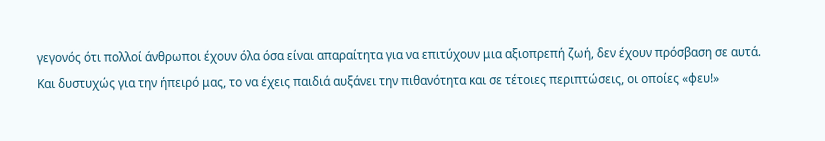γεγονός ότι πολλοί άνθρωποι έχουν όλα όσα είναι απαραίτητα για να επιτύχουν μια αξιοπρεπή ζωή, δεν έχουν πρόσβαση σε αυτά. Και δυστυχώς για την ήπειρό μας, το να έχεις παιδιά αυξάνει την πιθανότητα και σε τέτοιες περιπτώσεις, οι οποίες «φευ!»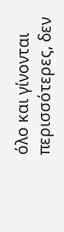όλο και γίνονται περισσότερες, δεν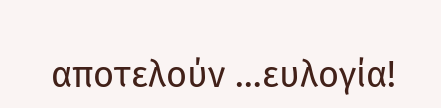αποτελούν …ευλογία!